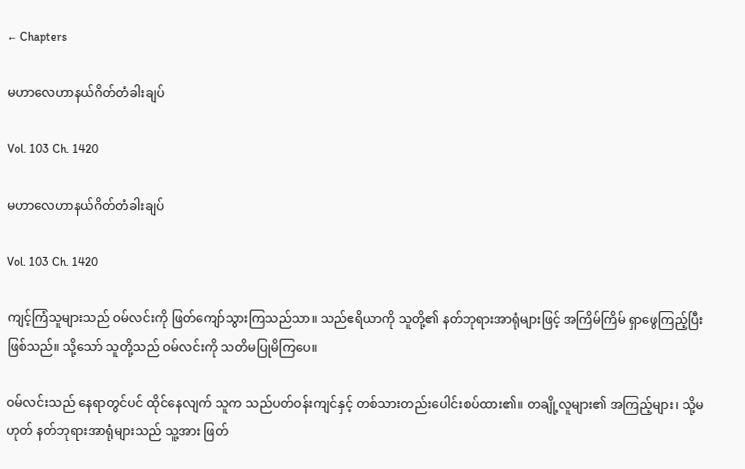← Chapters

မဟာလေဟာနယ်ဂိတ်တံခါးချပ်

Vol. 103 Ch. 1420

မဟာလေဟာနယ်ဂိတ်တံခါးချပ်

Vol. 103 Ch. 1420

ကျင့်ကြံသူများသည် ဝမ်လင်းကို ဖြတ်ကျော်သွားကြသည်သာ။ သည်ဧရိယာကို သူတို့၏ နတ်ဘုရားအာရုံများဖြင့် အကြိမ်ကြိမ် ရှာဖွေကြည့်ပြီး ဖြစ်သည်။ သို့သော် သူတို့သည် ဝမ်လင်းကို သတိမပြုမိကြပေ။

ဝမ်လင်းသည် နေရာတွင်ပင် ထိုင်နေလျက် သူက သည်ပတ်ဝန်းကျင်နှင့် တစ်သားတည်းပေါင်းစပ်ထား၏။ တချို့လူများ၏ အကြည့်များ၊ သို့မဟုတ် နတ်ဘုရားအာရုံများသည် သူ့အား ဖြတ်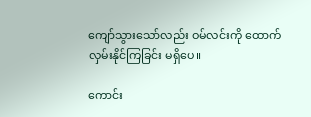ကျော်သွားသော်လည်း ဝမ်လင်းကို ထောက်လှမ်းနိုင်ကြခြင်း မရှိပေ။

ကောင်း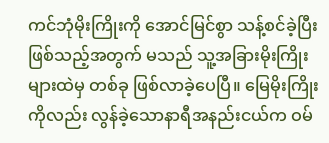ကင်ဘုံမိုးကြိုးကို အောင်မြင်စွာ သန့်စင်ခဲ့ပြီး ဖြစ်သည့်အတွက် မသည် သူ့အခြားမိုးကြိုးများထဲမှ တစ်ခု ဖြစ်လာခဲ့ပေပြီ။ မြေမိုးကြိုးကိုလည်း လွန်ခဲ့သောနာရီအနည်းငယ်က ဝမ်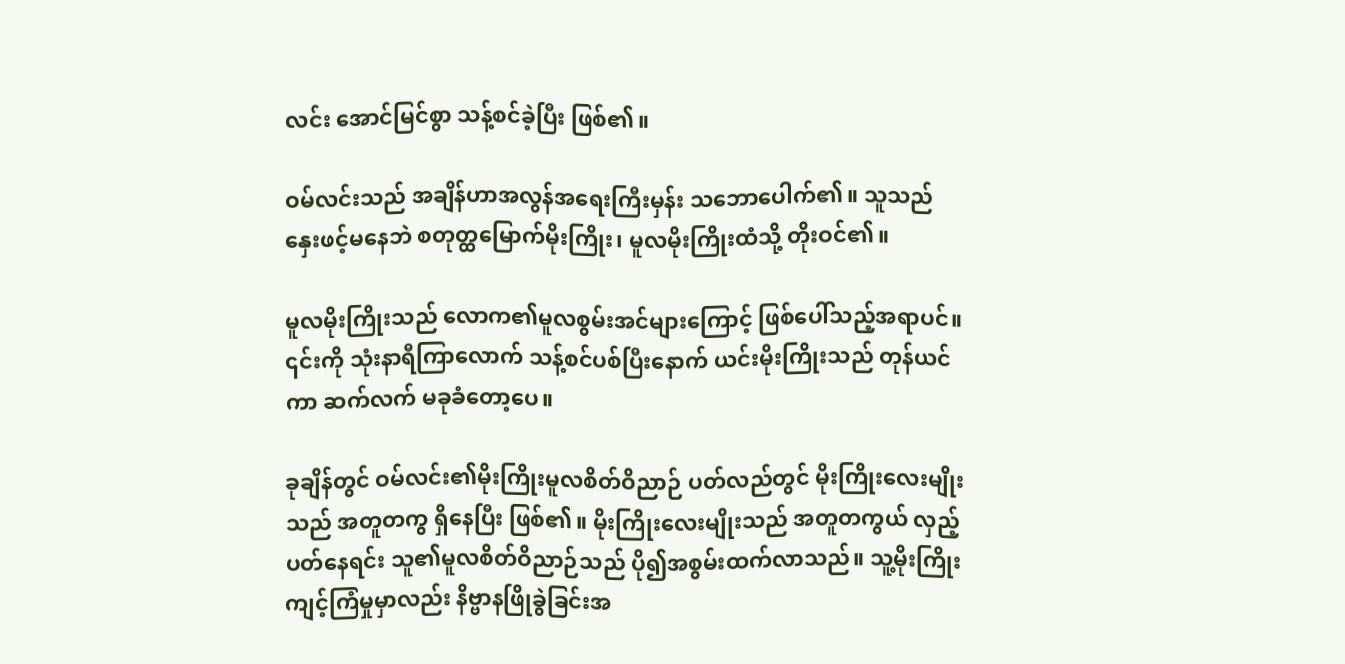လင်း အောင်မြင်စွာ သန့်စင်ခဲ့ပြီး ဖြစ်၏။

ဝမ်လင်းသည် အချိန်ဟာအလွန်အရေးကြီးမှန်း သဘောပေါက်၏။ သူသည် နှေးဖင့်မနေဘဲ စတုတ္ထမြောက်မိုးကြိုး၊ မူလမိုးကြိုးထံသို့ တိုးဝင်၏။

မူလမိုးကြိုးသည် လောက၏မူလစွမ်းအင်များကြောင့် ဖြစ်ပေါ်သည့်အရာပင်။ ၎င်းကို သုံးနာရီကြာလောက် သန့်စင်ပစ်ပြီးနောက် ယင်းမိုးကြိုးသည် တုန်ယင်ကာ ဆက်လက် မခုခံတော့ပေ။

ခုချိန်တွင် ဝမ်လင်း၏မိုးကြိုးမူလစိတ်ဝိညာဉ် ပတ်လည်တွင် မိုးကြိုးလေးမျိုးသည် အတူတကွ ရှိနေပြီး ဖြစ်၏။ မိုးကြိုးလေးမျိုးသည် အတူတကွယ် လှည့်ပတ်နေရင်း သူ၏မူလစိတ်ဝိညာဉ်သည် ပို၍အစွမ်းထက်လာသည်။ သူ့မိုးကြိုးကျင့်ကြံမှုမှာလည်း နိဗ္ဗာနဖြိုခွဲခြင်းအ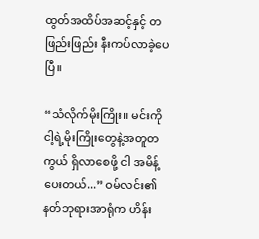ထွတ်အထိပ်အဆင့်နှင့် တဖြည်းဖြည်း နီးကပ်လာခဲ့ပေပြီ။

“သံလိုက်မိုးကြိုး။ မင်းကို ငါ့ရဲ့မိုးကြိုးတွေနဲ့အတူတကွယ် ရှိလာစေဖို့ ငါ အမိန့်ပေးတယ်...” ဝမ်လင်း၏နတ်ဘုရားအာရုံက ဟိန်း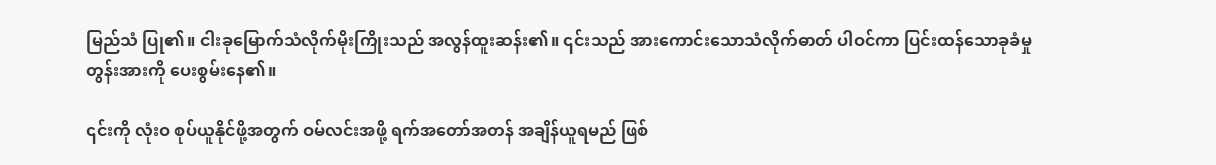မြည်သံ ပြု၏။ ငါးခုမြောက်သံလိုက်မိုးကြိုးသည် အလွန်ထူးဆန်း၏။ ၎င်းသည် အားကောင်းသောသံလိုက်ဓာတ် ပါဝင်ကာ ပြင်းထန်သောခုခံမှုတွန်းအားကို ပေးစွမ်းနေ၏။

၎င်းကို လုံးဝ စုပ်ယူနိုင်ဖို့အတွက် ဝမ်လင်းအဖို့ ရက်အတော်အတန် အချိန်ယူရမည် ဖြစ်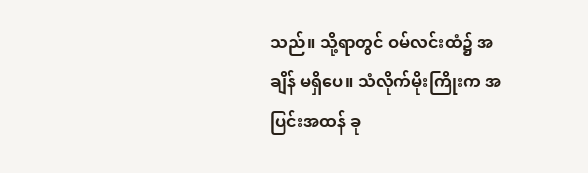သည်။ သို့ရာတွင် ဝမ်လင်းထံ၌ အချိန် မရှိပေ။ သံလိုက်မိုးကြိုးက အပြင်းအထန် ခု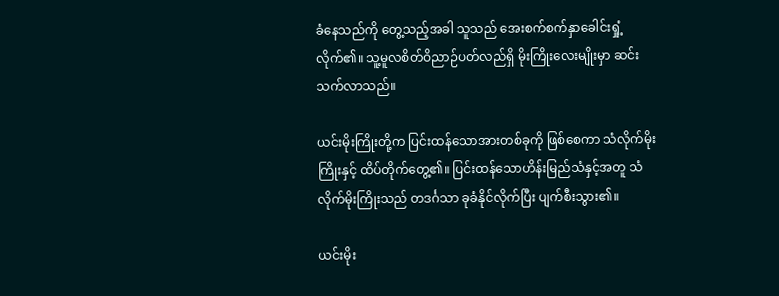ခံနေသည်ကို တွေ့သည့်အခါ သူသည် အေးစက်စက်နှာခေါင်းရှုံ့လိုက်၏။ သူ့မူလစိတ်ဝိညာဉ်ပတ်လည်ရှိ မိုးကြိုးလေးမျိုးမှာ ဆင်းသက်လာသည်။

ယင်းမိုးကြိုးတို့က ပြင်းထန်သောအားတစ်ခုကို ဖြစ်စေကာ သံလိုက်မိုးကြိုးနှင့် ထိပ်တိုက်တွေ့၏။ ပြင်းထန်သောဟိန်းမြည်သံနှင့်အတူ သံလိုက်မိုးကြိုးသည် တဒင်္ဂသာ ခုခံနိုင်လိုက်ပြီး ပျက်စီးသွား၏။

ယင်းမိုး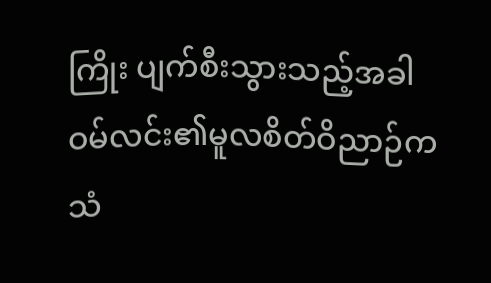ကြိုး ပျက်စီးသွားသည့်အခါ ဝမ်လင်း၏မူလစိတ်ဝိညာဉ်က သံ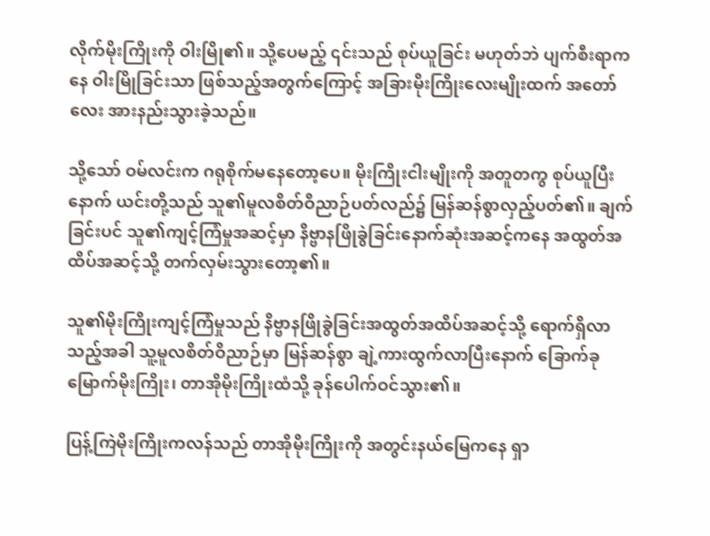လိုက်မိုးကြိုးကို ဝါးမြို၏။ သို့ပေမည့် ၎င်းသည် စုပ်ယူခြင်း မဟုတ်ဘဲ ပျက်စီးရာကနေ ဝါးမြိုခြင်းသာ ဖြစ်သည့်အတွက်ကြောင့် အခြားမိုးကြိုးလေးမျိုးထက် အတော်လေး အားနည်းသွားခဲ့သည်။

သို့သော် ဝမ်လင်းက ဂရုစိုက်မနေတော့ပေ။ မိုးကြိုးငါးမျိုးကို အတူတကွ စုပ်ယူပြီးနောက် ယင်းတို့သည် သူ၏မူလစိတ်ဝိညာဉ်ပတ်လည်၌ မြန်ဆန်စွာလှည့်ပတ်၏။ ချက်ခြင်းပင် သူ၏ကျင့်ကြံမှုအဆင့်မှာ နိဗ္ဗာနဖြိုခွဲခြင်းနောက်ဆုံးအဆင့်ကနေ အထွတ်အထိပ်အဆင့်သို့ တက်လှမ်းသွားတော့၏။

သူ၏မိုးကြိုးကျင့်ကြံမှုသည် နိဗ္ဗာနဖြိုခွဲခြင်းအထွတ်အထိပ်အဆင့်သို့ ရောက်ရှိလာသည့်အခါ သူ့မူလစိတ်ဝိညာဉ်မှာ မြန်ဆန်စွာ ချဲ့ကားထွက်လာပြီးနောက် ခြောက်ခုမြောက်မိုးကြိုး၊ တာအိုမိုးကြိုးထံသို့ ခုန်ပေါက်ဝင်သွား၏။

ပြန့်ကြဲမိုးကြိုးကလန်သည် တာအိုမိုးကြိုးကို အတွင်းနယ်မြေကနေ ရှာ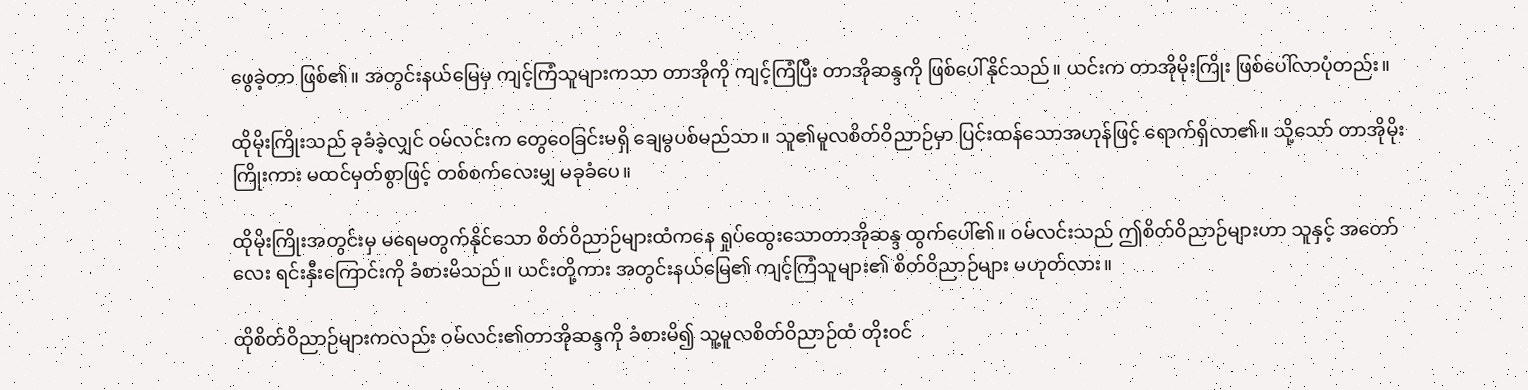ဖွေခဲ့တာ ဖြစ်၏။ အတွင်းနယ်မြေမှ ကျင့်ကြံသူများကသာ တာအိုကို ကျင့်ကြံပြီး တာအိုဆန္ဒကို ဖြစ်ပေါ်နိုင်သည်။ ယင်းက တာအိုမိုးကြိုး ဖြစ်ပေါ်လာပုံတည်း။

ထိုမိုးကြိုးသည် ခုခံခဲ့လျှင် ဝမ်လင်းက တွေဝေခြင်းမရှိ ချေမွပစ်မည်သာ။ သူ၏မူလစိတ်ဝိညာဉ်မှာ ပြင်းထန်သောအဟုန်ဖြင့် ရောက်ရှိလာ၏။ သို့သော် တာအိုမိုးကြိုးကား မထင်မှတ်စွာဖြင့် တစ်စက်လေးမျှ မခုခံပေ။

ထိုမိုးကြိုးအတွင်းမှ မရေမတွက်နိုင်သော စိတ်ဝိညာဉ်များထံကနေ ရှုပ်ထွေးသောတာအိုဆန္ဒ ထွက်ပေါ်၏။ ဝမ်လင်းသည် ဤစိတ်ဝိညာဉ်များဟာ သူနှင့် အတော်လေး ရင်းနှီးကြောင်းကို ခံစားမိသည်။ ယင်းတို့ကား အတွင်းနယ်မြေ၏ ကျင့်ကြံသူများ၏ စိတ်ဝိညာဉ်များ မဟုတ်လား။

ထိုစိတ်ဝိညာဉ်များကလည်း ဝမ်လင်း၏တာအိုဆန္ဒကို ခံစားမိ၍ သူ့မူလစိတ်ဝိညာဉ်ထံ တိုးဝင်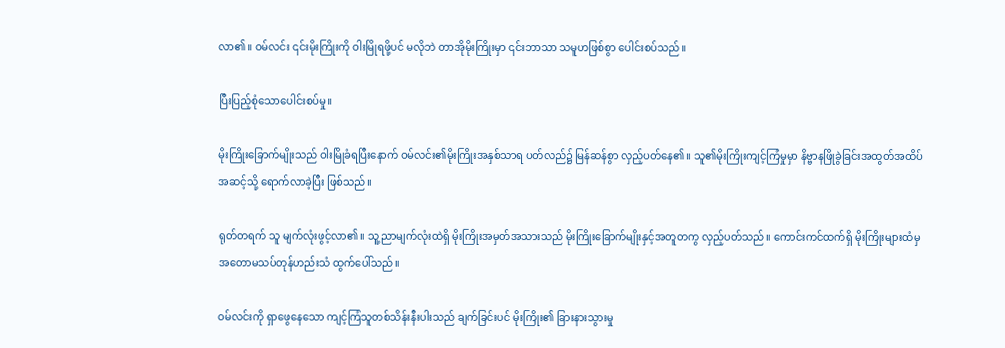လာ၏။ ဝမ်လင်း ၎င်းမိုးကြိုးကို ဝါးမြိုရဖို့ပင် မလိုဘဲ တာအိုမိုးကြိုးမှာ ၎င်းဘာသာ သမူဟဖြစ်စွာ ပေါင်းစပ်သည်။

ပြီးပြည့်စုံသောပေါင်းစပ်မှု။

မိုးကြိုးခြောက်မျိုးသည် ဝါးမြိုခံရပြီးနောက် ဝမ်လင်း၏မိုးကြိုးအနှစ်သာရ ပတ်လည်၌ မြန်ဆန်စွာ လှည့်ပတ်နေ၏။ သူ၏မိုးကြိုးကျင့်ကြံမှုမှာ နိဗ္ဗာနဖြိုခွဲခြင်းအထွတ်အထိပ်အဆင့်သို့ ရောက်လာခဲ့ပြီး ဖြစ်သည်။

ရုတ်တရက် သူ မျက်လုံးဖွင့်လာ၏။ သူ့ညာမျက်လုံးထဲရှိ မိုးကြိုးအမှတ်အသားသည် မိုးကြိုးခြောက်မျိုးနှင့်အတူတကွ လှည့်ပတ်သည်။ ကောင်းကင်ထက်ရှိ မိုးကြိုးများထံမှ အတောမသပ်တုန်ဟည်းသံ ထွက်ပေါ်သည်။

ဝမ်လင်းကို ရှာဖွေနေသော ကျင့်ကြံသူတစ်သိန်းနီးပါးသည် ချက်ခြင်းပင် မိုးကြိုး၏ ခြားနားသွားမှု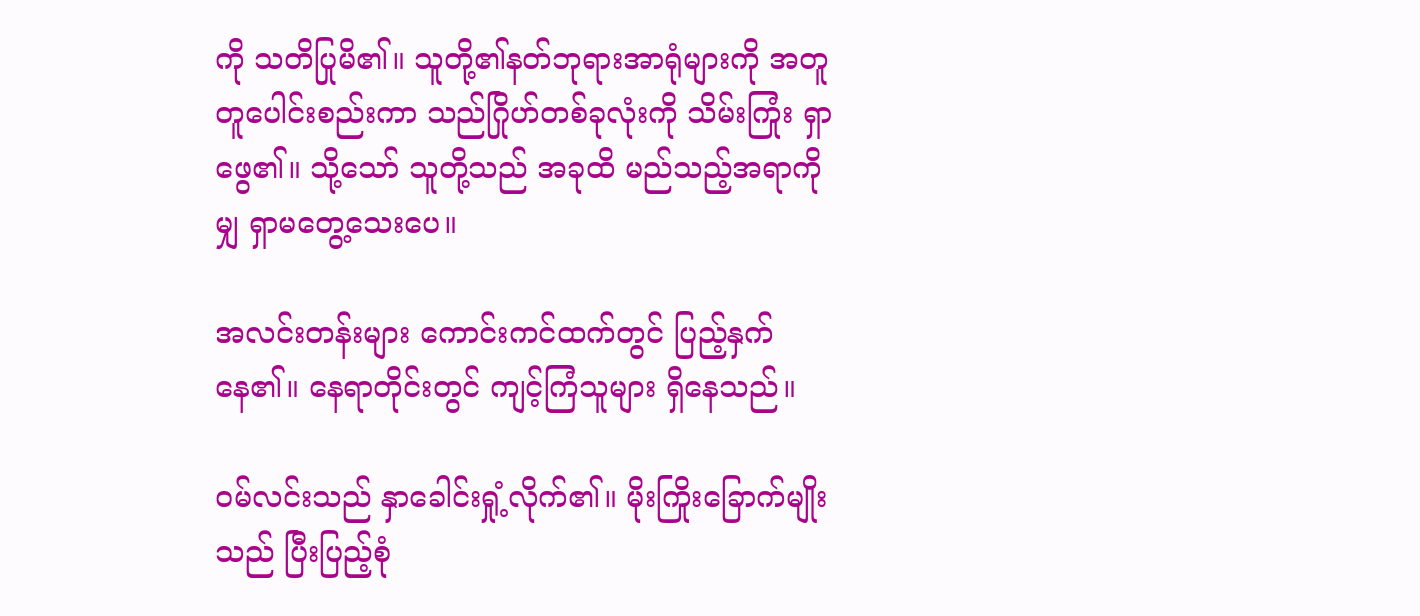ကို သတိပြုမိ၏။ သူတို့၏နတ်ဘုရားအာရုံများကို အတူတူပေါင်းစည်းကာ သည်ဂြိုဟ်တစ်ခုလုံးကို သိမ်းကြုံး ရှာဖွေ၏။ သို့သော် သူတို့သည် အခုထိ မည်သည့်အရာကိုမျှ ရှာမတွေ့သေးပေ။

အလင်းတန်းများ ကောင်းကင်ထက်တွင် ပြည့်နှက်နေ၏။ နေရာတိုင်းတွင် ကျင့်ကြံသူများ ရှိနေသည်။

ဝမ်လင်းသည် နှာခေါင်းရှုံ့လိုက်၏။ မိုးကြိုးခြောက်မျိုးသည် ပြီးပြည့်စုံ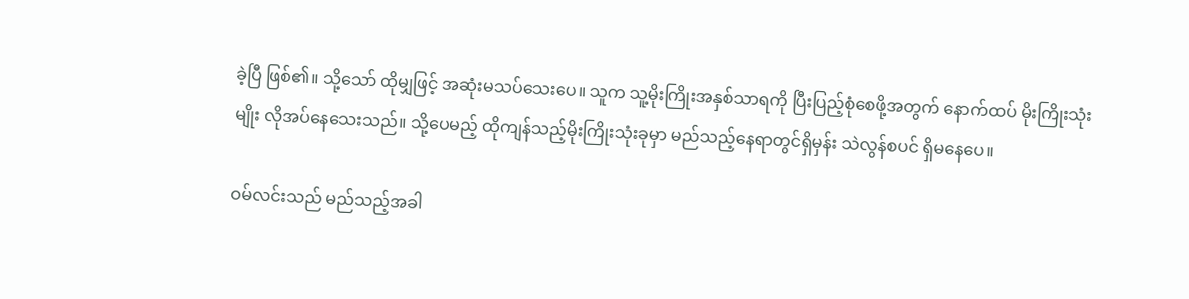ခဲ့ပြီ ဖြစ်၏။ သို့သော် ထိုမျှဖြင့် အဆုံးမသပ်သေးပေ။ သူက သူ့မိုးကြိုးအနှစ်သာရကို ပြီးပြည့်စုံစေဖို့အတွက် နောက်ထပ် မိုးကြိုးသုံးမျိုး လိုအပ်နေသေးသည်။ သို့ပေမည့် ထိုကျန်သည့်မိုးကြိုးသုံးခုမှာ မည်သည့်နေရာတွင်ရှိမှန်း သဲလွန်စပင် ရှိမနေပေ။

ဝမ်လင်းသည် မည်သည့်အခါ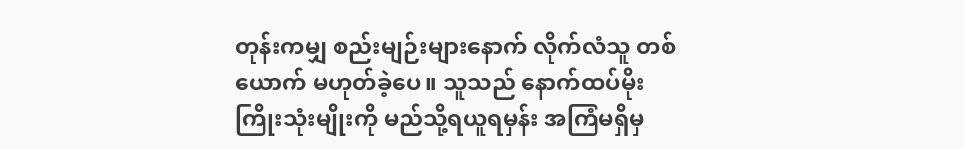တုန်းကမျှ စည်းမျဉ်းများနောက် လိုက်လံသူ တစ်ယောက် မဟုတ်ခဲ့ပေ။ သူသည် နောက်ထပ်မိုးကြိုးသုံးမျိုးကို မည်သို့ရယူရမှန်း အကြံမရှိမှ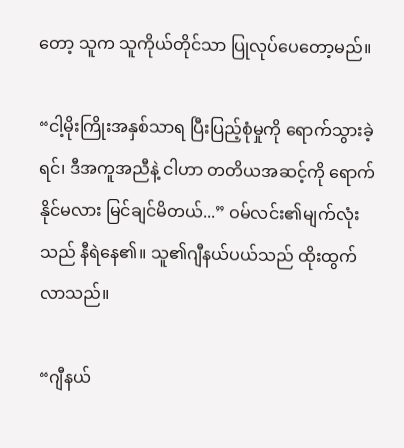တော့ သူက သူကိုယ်တိုင်သာ ပြုလုပ်ပေတော့မည်။

“ငါ့မိုးကြိုးအနှစ်သာရ ပြီးပြည့်စုံမှုကို ရောက်သွားခဲ့ရင်၊ ဒီအကူအညီနဲ့ ငါဟာ တတိယအဆင့်ကို ရောက်နိုင်မလား မြင်ချင်မိတယ်...” ဝမ်လင်း၏မျက်လုံးသည် နီရဲနေ၏။ သူ၏ဂျီနယ်ပယ်သည် ထိုးထွက်လာသည်။

“ဂျီနယ်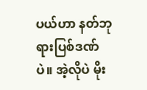ပယ်ဟာ နတ်ဘုရားပြစ်ဒဏ်ပဲ။ အဲ့လိုပဲ မိုး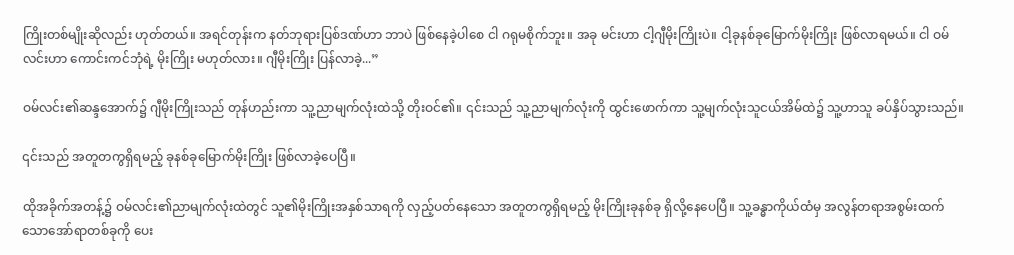ကြိုးတစ်မျိုးဆိုလည်း ဟုတ်တယ်။ အရင်တုန်းက နတ်ဘုရားပြစ်ဒဏ်ဟာ ဘာပဲ ဖြစ်နေခဲ့ပါစေ ငါ ဂရုမစိုက်ဘူး။ အခု မင်းဟာ ငါ့ဂျီမိုးကြိုးပဲ။ ငါ့ခုနစ်ခုမြောက်မိုးကြိုး ဖြစ်လာရမယ်။ ငါ ဝမ်လင်းဟာ ကောင်းကင်ဘုံရဲ့ မိုးကြိုး မဟုတ်လား။ ဂျီမိုးကြိုး ပြန်လာခဲ့...”

ဝမ်လင်း၏ဆန္ဒအောက်၌ ဂျီမိုးကြိုးသည် တုန်ဟည်းကာ သူ့ညာမျက်လုံးထဲသို့ တိုးဝင်၏။ ၎င်းသည် သူ့ညာမျက်လုံးကို ထွင်းဖောက်ကာ သူ့မျက်လုံးသူငယ်အိမ်ထဲ၌ သူ့ဟာသူ ခပ်နှိပ်သွားသည်။

၎င်းသည် အတူတကွရှိရမည့် ခုနစ်ခုမြောက်မိုးကြိုး ဖြစ်လာခဲ့ပေပြီ။

ထိုအခိုက်အတန့်၌ ဝမ်လင်း၏ညာမျက်လုံးထဲတွင် သူ၏မိုးကြိုးအနှစ်သာရကို လှည့်ပတ်နေသော အတူတကွရှိရမည့် မိုးကြိုးခုနစ်ခု ရှိလို့နေပေပြီ။ သူ့ခန္ဓာကိုယ်ထံမှ အလွန်တရာအစွမ်းထက်သောအော်ရာတစ်ခုကို ပေး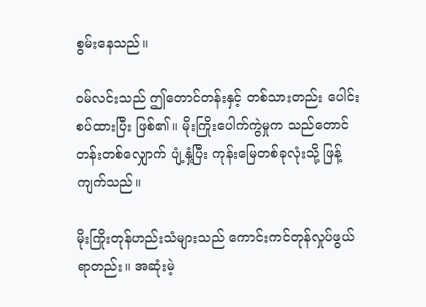စွမ်းနေသည်။

ဝမ်လင်းသည် ဤတောင်တန်းနှင့် တစ်သားတည်း ပေါင်းစပ်ထားပြီး ဖြစ်၏။ မိုးကြိုးပေါက်ကွဲမှုက သည်တောင်တန်းတစ်လျှောက် ပျံ့နှံ့ပြီး ကုန်းမြေတစ်ခုလုံးသို့ ဖြန့်ကျက်သည်။

မိုးကြိုးတုန်ဟည်းသံများသည် ကောင်းကင်တုန်လှုပ်ဖွယ်ရာတည်း။ အဆုံးမဲ့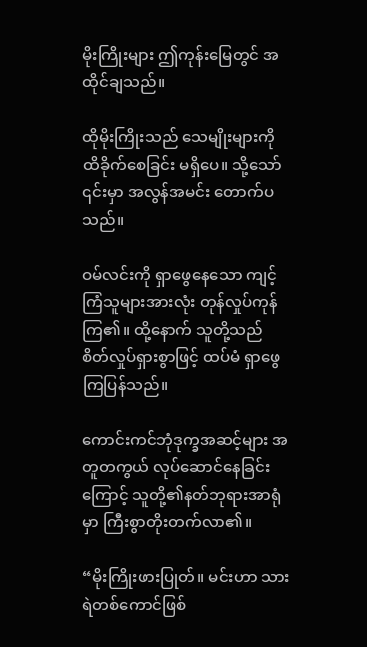မိုးကြိုးများ ဤကုန်းမြေတွင် အထိုင်ချသည်။

ထိုမိုးကြိုးသည် သေမျိုးများကို ထိခိုက်စေခြင်း မရှိပေ။ သို့သော် ၎င်းမှာ အလွန်အမင်း တောက်ပသည်။

ဝမ်လင်းကို ရှာဖွေနေသော ကျင့်ကြံသူများအားလုံး တုန်လှုပ်ကုန်ကြ၏။ ထို့နောက် သူတို့သည် စိတ်လှုပ်ရှားစွာဖြင့် ထပ်မံ ရှာဖွေကြပြန်သည်။

ကောင်းကင်ဘုံဒုက္ခအဆင့်များ အတူတကွယ် လုပ်ဆောင်နေခြင်းကြောင့် သူတို့၏နတ်ဘုရားအာရုံမှာ ကြီးစွာတိုးတက်လာ၏။

“မိုးကြိုးဖားပြုတ်။ မင်းဟာ သားရဲတစ်ကောင်ဖြစ်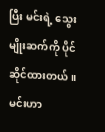ပြီး မင်းရဲ့ သွေးမျိုးဆက်ကို ပိုင်ဆိုင်ထားတယ်။ မင်းဟာ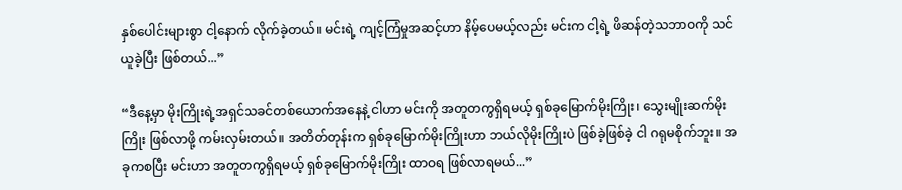နှစ်ပေါင်းများစွာ ငါ့နောက် လိုက်ခဲ့တယ်။ မင်းရဲ့ ကျင့်ကြံမှုအဆင့်ဟာ နိမ့်ပေမယ့်လည်း မင်းက ငါ့ရဲ့ ဖိဆန်တဲ့သဘာဝကို သင်ယူခဲ့ပြီး ဖြစ်တယ်...”

“ဒီနေ့မှာ မိုးကြိုးရဲ့အရှင်သခင်တစ်ယောက်အနေနဲ့ ငါဟာ မင်းကို အတူတကွရှိရမယ့် ရှစ်ခုမြောက်မိုးကြိုး၊ သွေးမျိုးဆက်မိုးကြိုး ဖြစ်လာဖို့ ကမ်းလှမ်းတယ်။ အတိတ်တုန်းက ရှစ်ခုမြောက်မိုးကြိုးဟာ ဘယ်လိုမိုးကြိုးပဲ ဖြစ်ခဲ့ဖြစ်ခဲ့ ငါ ဂရုမစိုက်ဘူး။ အခုကစပြီး မင်းဟာ အတူတကွရှိရမယ့် ရှစ်ခုမြောက်မိုးကြိုး ထာဝရ ဖြစ်လာရမယ်...”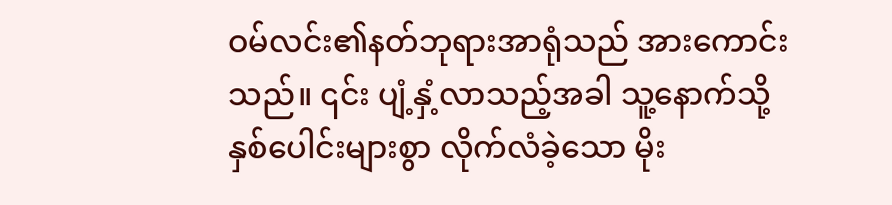ဝမ်လင်း၏နတ်ဘုရားအာရုံသည် အားကောင်းသည်။ ၎င်း ပျံ့နှံ့လာသည့်အခါ သူ့နောက်သို့ နှစ်ပေါင်းများစွာ လိုက်လံခဲ့သော မိုး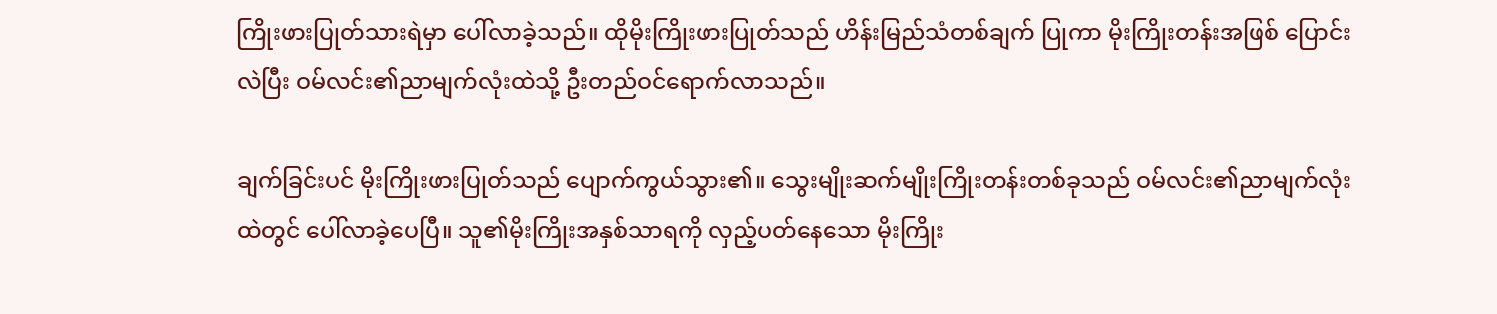ကြိုးဖားပြုတ်သားရဲမှာ ပေါ်လာခဲ့သည်။ ထိုမိုးကြိုးဖားပြုတ်သည် ဟိန်းမြည်သံတစ်ချက် ပြုကာ မိုးကြိုးတန်းအဖြစ် ပြောင်းလဲပြီး ဝမ်လင်း၏ညာမျက်လုံးထဲသို့ ဦးတည်ဝင်ရောက်လာသည်။

ချက်ခြင်းပင် မိုးကြိုးဖားပြုတ်သည် ပျောက်ကွယ်သွား၏။ သွေးမျိုးဆက်မျိုးကြိုးတန်းတစ်ခုသည် ဝမ်လင်း၏ညာမျက်လုံးထဲတွင် ပေါ်လာခဲ့ပေပြီ။ သူ၏မိုးကြိုးအနှစ်သာရကို လှည့်ပတ်နေသော မိုးကြိုး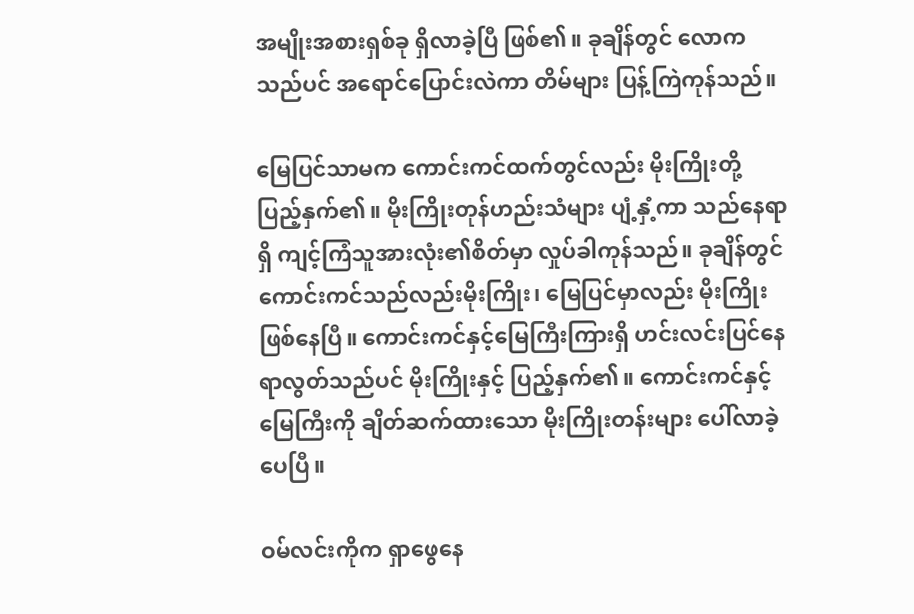အမျိုးအစားရှစ်ခု ရှိလာခဲ့ပြီ ဖြစ်၏။ ခုချိန်တွင် လောကသည်ပင် အရောင်ပြောင်းလဲကာ တိမ်များ ပြန့်ကြဲကုန်သည်။

မြေပြင်သာမက ကောင်းကင်ထက်တွင်လည်း မိုးကြိုးတို့ ပြည့်နှက်၏။ မိုးကြိုးတုန်ဟည်းသံများ ပျံ့နှံ့ကာ သည်နေရာရှိ ကျင့်ကြံသူအားလုံး၏စိတ်မှာ လှုပ်ခါကုန်သည်။ ခုချိန်တွင် ကောင်းကင်သည်လည်းမိုးကြိုး၊ မြေပြင်မှာလည်း မိုးကြိုးဖြစ်နေပြီ။ ကောင်းကင်နှင့်မြေကြီးကြားရှိ ဟင်းလင်းပြင်နေရာလွတ်သည်ပင် မိုးကြိုးနှင့် ပြည့်နှက်၏။ ကောင်းကင်နှင့်မြေကြီးကို ချိတ်ဆက်ထားသော မိုးကြိုးတန်းများ ပေါ်လာခဲ့ပေပြီ။

ဝမ်လင်းကိုက ရှာဖွေနေ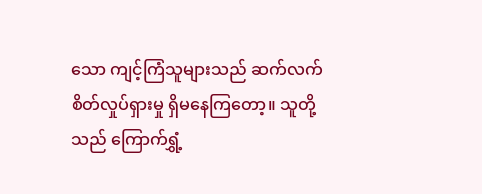သော ကျင့်ကြံသူများသည် ဆက်လက် စိတ်လှုပ်ရှားမှု ရှိမနေကြတော့။ သူတို့သည် ကြောက်ရွှံ့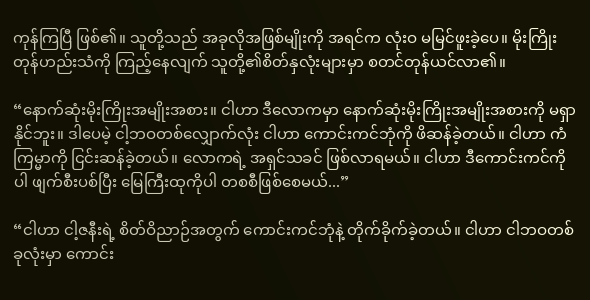ကုန်ကြပြီ ဖြစ်၏။ သူတို့သည် အခုလိုအဖြစ်မျိုးကို အရင်က လုံးဝ မမြင်ဖူးခဲ့ပေ။ မိုးကြိုးတုန်ဟည်းသံကို ကြည့်နေလျက် သူတို့၏စိတ်နှလုံးများမှာ စတင်တုန်ယင်လာ၏။

“နောက်ဆုံးမိုးကြိုးအမျိုးအစား။ ငါဟာ ဒီလောကမှာ နောက်ဆုံးမိုးကြိုးအမျိုးအစားကို မရှာနိုင်ဘူး။ ဒါပေမဲ့ ငါ့ဘဝတစ်လျှောက်လုံး ငါဟာ ကောင်းကင်ဘုံကို ဖိဆန်ခဲ့တယ်။ ငါဟာ ကံကြမ္မာကို ငြင်းဆန်ခဲ့တယ်။ လောကရဲ့ အရှင်သခင် ဖြစ်လာရမယ်။ ငါဟာ ဒီကောင်းကင်ကိုပါ ဖျက်စီးပစ်ပြီး မြေကြီးထုကိုပါ တစစီဖြစ်စေမယ်...”

“ငါဟာ ငါ့ဇနီးရဲ့ စိတ်ဝိညာဉ်အတွက် ကောင်းကင်ဘုံနဲ့ တိုက်ခိုက်ခဲ့တယ်။ ငါဟာ ငါဘဝတစ်ခုလုံးမှာ ကောင်း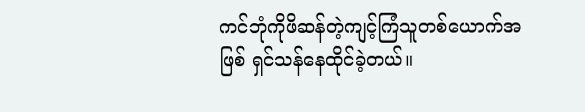ကင်ဘုံကိုဖိဆန်တဲ့ကျင့်ကြံသူတစ်ယောက်အဖြစ် ရှင်သန်နေထိုင်ခဲ့တယ်။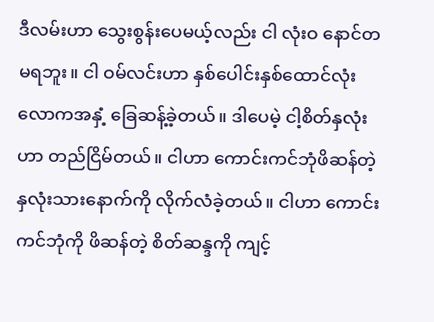ဒီလမ်းဟာ သွေးစွန်းပေမယ့်လည်း ငါ လုံးဝ နောင်တမရဘူး။ ငါ ဝမ်လင်းဟာ နှစ်ပေါင်းနှစ်ထောင်လုံး လောကအနှံ့ ခြေဆန့်ခဲ့တယ်။ ဒါပေမဲ့ ငါ့စိတ်နှလုံးဟာ တည်ငြိမ်တယ်။ ငါဟာ ကောင်းကင်ဘုံဖိဆန်တဲ့နှလုံးသားနောက်ကို လိုက်လံခဲ့တယ်။ ငါဟာ ကောင်းကင်ဘုံကို ဖိဆန်တဲ့ စိတ်ဆန္ဒကို ကျင့်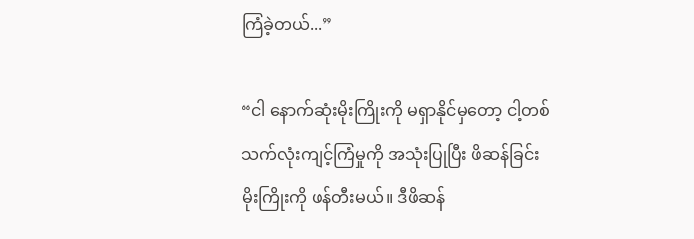ကြံခဲ့တယ်...”

“ငါ နောက်ဆုံးမိုးကြိုးကို မရှာနိုင်မှတော့ ငါ့တစ်သက်လုံးကျင့်ကြံမှုကို အသုံးပြုပြီး ဖိဆန်ခြင်းမိုးကြိုးကို ဖန်တီးမယ်။ ဒီဖိဆန်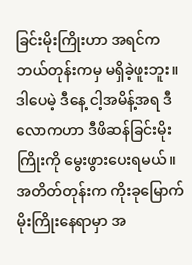ခြင်းမိုးကြိုးဟာ အရင်က ဘယ်တုန်းကမှ မရှိခဲ့ဖူးဘူး။ ဒါပေမဲ့ ဒီနေ့ ငါ့အမိန့်အရ ဒီလောကဟာ ဒီဖိဆန်ခြင်းမိုးကြိုးကို မွေးဖွားပေးရမယ်။ အတိတ်တုန်းက ကိုးခုမြောက်မိုးကြိုးနေရာမှာ အ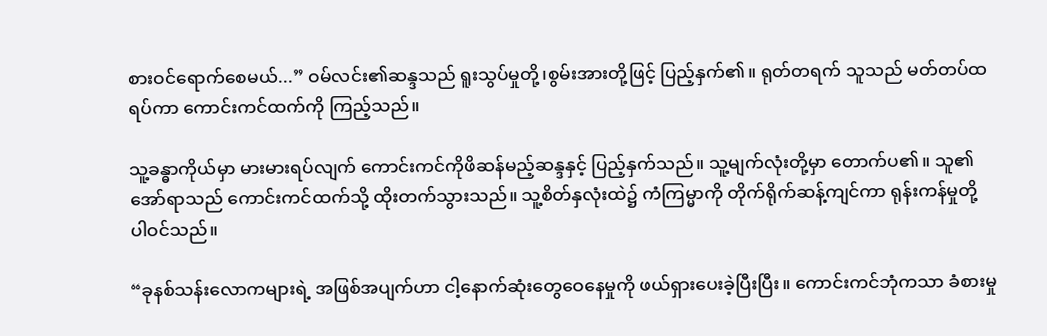စားဝင်ရောက်စေမယ်...” ဝမ်လင်း၏ဆန္ဒသည် ရူးသွပ်မှုတို့၊စွမ်းအားတို့ဖြင့် ပြည့်နှက်၏။ ရုတ်တရက် သူသည် မတ်တပ်ထရပ်ကာ ကောင်းကင်ထက်ကို ကြည့်သည်။

သူ့ခန္ဓာကိုယ်မှာ မားမားရပ်လျက် ကောင်းကင်ကိုဖိဆန်မည့်ဆန္ဒနှင့် ပြည့်နှက်သည်။ သူ့မျက်လုံးတို့မှာ တောက်ပ၏။ သူ၏အော်ရာသည် ကောင်းကင်ထက်သို့ ထိုးတက်သွားသည်။ သူ့စိတ်နှလုံးထဲ၌ ကံကြမ္မာကို တိုက်ရိုက်ဆန့်ကျင်ကာ ရုန်းကန်မှုတို့ ပါဝင်သည်။

“ခုနစ်သန်းလောကများရဲ့ အဖြစ်အပျက်ဟာ ငါ့နောက်ဆုံးတွေဝေနေမှုကို ဖယ်ရှားပေးခဲ့ပြီးပြီး။ ကောင်းကင်ဘုံကသာ ခံစားမှု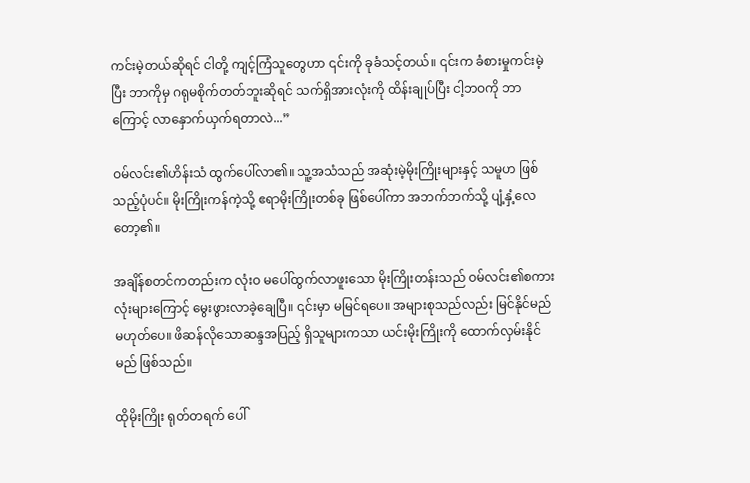ကင်းမဲ့တယ်ဆိုရင် ငါတို့ ကျင့်ကြံသူတွေဟာ ၎င်းကို ခုခံသင့်တယ်။ ၎င်းက ခံစားမှုကင်းမဲ့ပြီး ဘာကိုမှ ဂရုမစိုက်တတ်ဘူးဆိုရင် သက်ရှိအားလုံးကို ထိန်းချုပ်ပြီး ငါ့ဘဝကို ဘာကြောင့် လာနှောက်ယှက်ရတာလဲ...”

ဝမ်လင်း၏ဟိန်းသံ ထွက်ပေါ်လာ၏။ သူ့အသံသည် အဆုံးမဲ့မိုးကြိုးများနှင့် သမူဟ ဖြစ်သည့်ပုံပင်။ မိုးကြိုးကန်ကဲ့သို့ ဧရာမိုးကြိုးတစ်ခု ဖြစ်ပေါ်ကာ အဘက်ဘက်သို့ ပျံ့နှံ့လေတော့၏။

အချိန်စတင်ကတည်းက လုံးဝ မပေါ်ထွက်လာဖူးသော မိုးကြိုးတန်းသည် ဝမ်လင်း၏စကားလုံးများကြောင့် မွေးဖွားလာခဲ့ချေပြီ။ ၎င်းမှာ မမြင်ရပေ။ အများစုသည်လည်း မြင်နိုင်မည် မဟုတ်ပေ။ ဖိဆန်လိုသောဆန္ဒအပြည့် ရှိသူများကသာ ယင်းမိုးကြိုးကို ထောက်လှမ်းနိုင်မည် ဖြစ်သည်။

ထိုမိုးကြိုး ရုတ်တရက် ပေါ်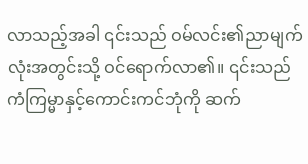လာသည့်အခါ ၎င်းသည် ဝမ်လင်း၏ညာမျက်လုံးအတွင်းသို့ ဝင်ရောက်လာ၏။ ၎င်းသည် ကံကြမ္မာနှင့်ကောင်းကင်ဘုံကို ဆက်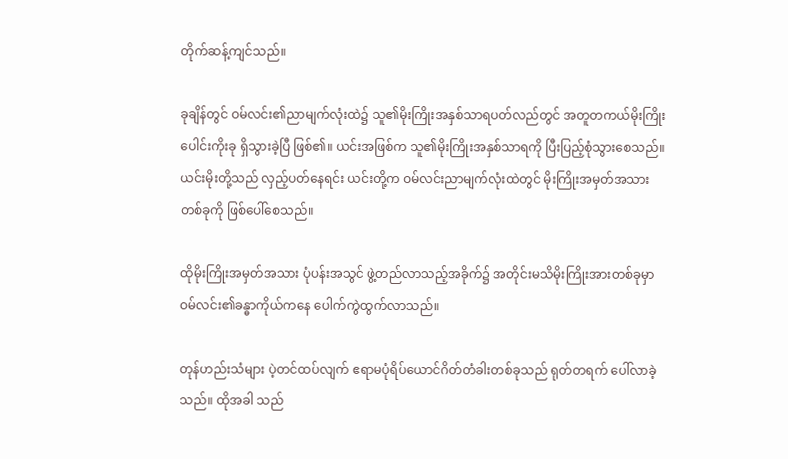တိုက်ဆန့်ကျင်သည်။

ခုချိန်တွင် ဝမ်လင်း၏ညာမျက်လုံးထဲ၌ သူ၏မိုးကြိုးအနှစ်သာရပတ်လည်တွင် အတူတကယ်မိုးကြိုးပေါင်းကိုးခု ရှိသွားခဲ့ပြီ ဖြစ်၏။ ယင်းအဖြစ်က သူ၏မိုးကြိုးအနှစ်သာရကို ပြီးပြည့်စုံသွားစေသည်။ ယင်းမိုးတို့သည် လှည့်ပတ်နေရင်း ယင်းတို့က ဝမ်လင်းညာမျက်လုံးထဲတွင် မိုးကြိုးအမှတ်အသားတစ်ခုကို ဖြစ်ပေါ်စေသည်။

ထိုမိုးကြိုးအမှတ်အသား ပုံပန်းအသွင် ဖွဲ့တည်လာသည့်အခိုက်၌ အတိုင်းမသိမိုးကြိုးအားတစ်ခုမှာ ဝမ်လင်း၏ခန္ဓာကိုယ်ကနေ ပေါက်ကွဲထွက်လာသည်။

တုန်ဟည်းသံများ ပဲ့တင်ထပ်လျက် ဧရာမပုံရိပ်ယောင်ဂိတ်တံခါးတစ်ခုသည် ရုတ်တရက် ပေါ်လာခဲ့သည်။ ထိုအခါ သည်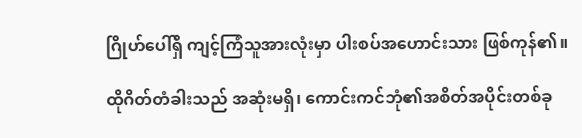ဂြိုဟ်ပေါ်ရှိ ကျင့်ကြံသူအားလုံးမှာ ပါးစပ်အဟောင်းသား ဖြစ်ကုန်၏။

ထိုဂိတ်တံခါးသည် အဆုံးမရှိ၊ ကောင်းကင်ဘုံ၏အစိတ်အပိုင်းတစ်ခု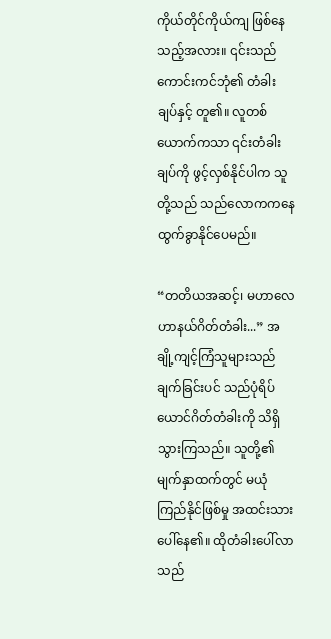ကိုယ်တိုင်ကိုယ်ကျ ဖြစ်နေသည့်အလား။ ၎င်းသည် ကောင်းကင်ဘုံ၏ တံခါးချပ်နှင့် တူ၏။ လူတစ်ယောက်ကသာ ၎င်းတံခါးချပ်ကို ဖွင့်လှစ်နိုင်ပါက သူတို့သည် သည်လောကကနေ ထွက်ခွာနိုင်ပေမည်။

“တတိယအဆင့်၊ မဟာလေဟာနယ်ဂိတ်တံခါး...” အချို့ကျင့်ကြံသူများသည် ချက်ခြင်းပင် သည်ပုံရိပ်ယောင်ဂိတ်တံခါးကို သိရှိသွားကြသည်။ သူတို့၏မျက်နှာထက်တွင် မယုံကြည်နိုင်ဖြစ်မှု အထင်းသား ပေါ်နေ၏။ ထိုတံခါးပေါ်လာသည်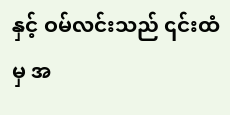နှင့် ဝမ်လင်းသည် ၎င်းထံမှ အ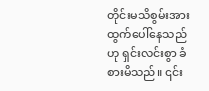တိုင်းမသိစွမ်းအား ထွက်ပေါ်နေသည်ဟု ရှင်းလင်းစွာ ခံစားမိသည်။ ၎င်း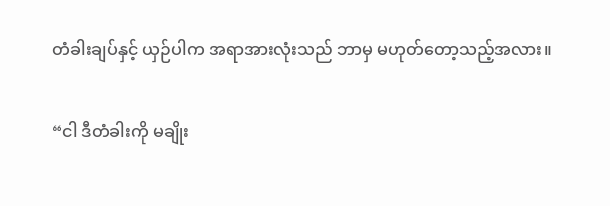တံခါးချပ်နှင့် ယှဉ်ပါက အရာအားလုံးသည် ဘာမှ မဟုတ်တော့သည့်အလား။

“ငါ ဒီတံခါးကို မချိုး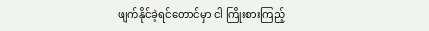ဖျက်နိုင်ခဲ့ရင်တောင်မှာ ငါ ကြိုးစားကြည့်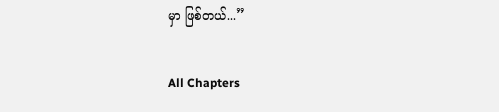မှာ ဖြစ်တယ်...”

All Chapters